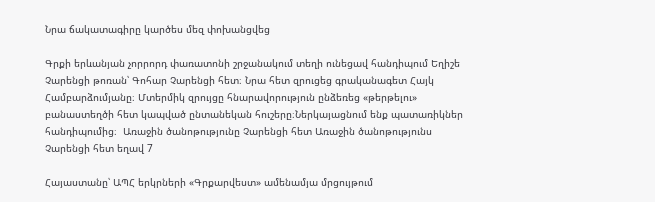Նրա ճակատագիրը կարծես մեզ փոխանցվեց

Գրքի երևանյան չորրորդ փառատոնի շրջանակում տեղի ունեցավ հանդիպում Եղիշե Չարենցի թոռան՝ Գոհար Չարենցի հետ։ Նրա հետ զրուցեց գրականագետ Հայկ Համբարձումյանը։ Մտերմիկ զրույցը հնարավորություն ընձեռեց «թերթելու» բանաստեղծի հետ կապված ընտանեկան հուշերը։Ներկայացնում ենք պատառիկներ հանդիպումից։  Առաջին ծանոթությունը Չարենցի հետ Առաջին ծանոթությունս Չարենցի հետ եղավ 7

Հայաստանը՝ ԱՊՀ երկրների «Գրքարվեստ» ամենամյա մրցույթում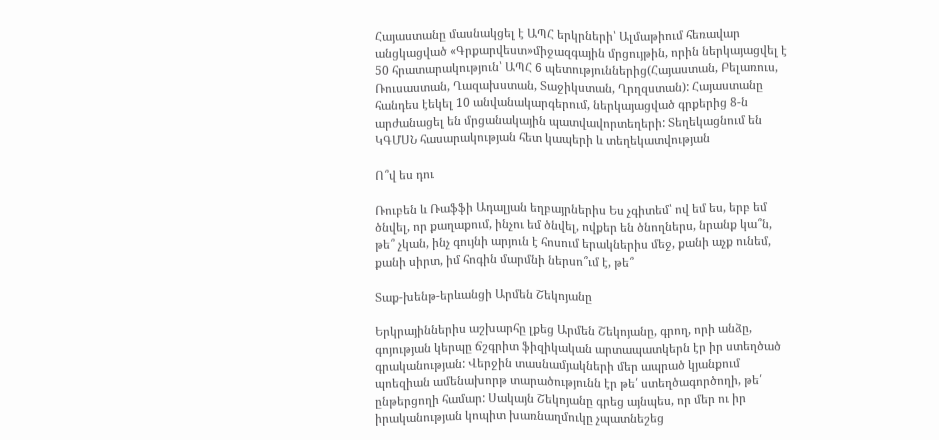Հայաստանը մասնակցել է ԱՊՀ երկրների՝ Ալմաթիում հեռավար անցկացված «Գրքարվեստ»միջազգային մրցույթին, որին ներկայացվել է 50 հրատարակություն՝ ԱՊՀ 6 պետություններից(Հայաստան, Բելառուս, Ռուսաստան, Ղազախստան, Տաջիկստան, Ղրղզստան): Հայաստանը հանդես էեկել 10 անվանակարգերում, ներկայացված գրքերից 8-ն արժանացել են մրցանակային պատվավորտեղերի: Տեղեկացնում են ԿԳՄՍՆ հասարակության հետ կապերի և տեղեկատվության

Ո՞վ ես դու

Ռուբեն և Ռաֆֆի Ադալյան եղբայրներիս Ես չգիտեմ՝ ով եմ ես, երբ եմ ծնվել, որ քաղաքում, ինչու եմ ծնվել, ովքեր են ծնողներս, նրանք կա՞ն, թե՞ չկան, ինչ գույնի արյուն է հոսում երակներիս մեջ, քանի աչք ունեմ, քանի սիրտ, իմ հոգին մարմնի ներսո՞ւմ է, թե՞

Տաք-խենթ-երևանցի Արմեն Շեկոյանը

Երկրայիններիս աշխարհը լքեց Արմեն Շեկոյանը, գրող, որի անձը, գոյության կերպը ճշգրիտ ֆիզիկական արտապատկերն էր իր ստեղծած գրականության: Վերջին տասնամյակների մեր ապրած կյանքում պոեզիան ամենախորթ տարածությունն էր թե՛ ստեղծագործողի, թե՛ ընթերցողի համար: Սակայն Շեկոյանը գրեց այնպես, որ մեր ու իր իրականության կոպիտ խառնաղմուկը չպատնեշեց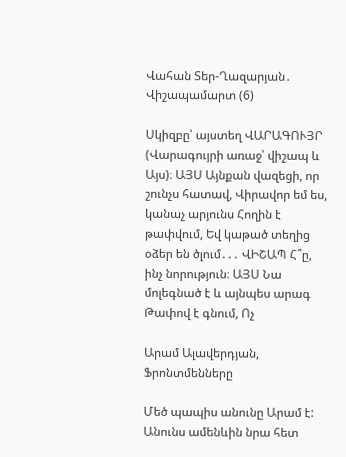Վահան Տեր-Ղազարյան․ Վիշապամարտ (6)

Սկիզբը՝ այստեղ ՎԱՐԱԳՈՒՅՐ (Վարագույրի առաջ՝ վիշապ և Այս)։ ԱՅՍ Այնքան վազեցի, որ շունչս հատավ, Վիրավոր եմ ես, կանաչ արյունս Հողին է թափվում, Եվ կաթած տեղից օձեր են ծլում․․․ ՎԻՇԱՊ Հ՞ը, ինչ նորություն։ ԱՅՍ Նա մոլեգնած է և այնպես արագ Թափով է գնում, Ոչ

Արամ Ալավերդյան, Ֆրոնտմենները

Մեծ պապիս անունը Արամ է: Անունս ամենևին նրա հետ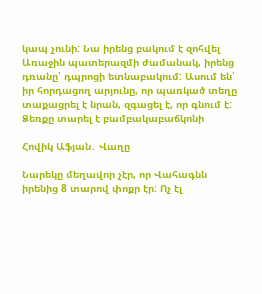կապ չունի: Նա իրենց բակում է զոհվել Առաջին պատերազմի ժամանակ, իրենց դռանը՝ դպրոցի ետնաբակում: Ասում են՝ իր հորդացող արյունը, որ պառկած տեղը տաքացրել է նրան, զգացել է, որ գնում է: Ձեռքը տարել է բամբակաբաճկոնի

Հովիկ Աֆյան․ Վաղը

Նարեկը մեղավոր չէր, որ Վահագնն իրենից 8 տարով փոքր էր: Ոչ էլ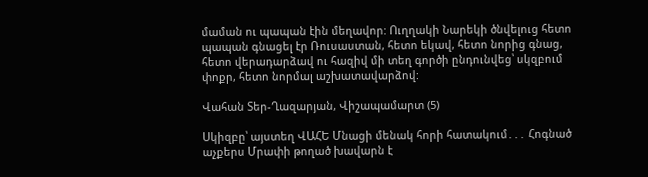մաման ու պապան էին մեղավոր: Ուղղակի Նարեկի ծնվելուց հետո պապան գնացել էր Ռուսաստան, հետո եկավ, հետո նորից գնաց, հետո վերադարձավ ու հազիվ մի տեղ գործի ընդունվեց՝ սկզբում փոքր, հետո նորմալ աշխատավարձով:

Վահան Տեր-Ղազարյան, Վիշապամարտ (5)

Սկիզբը՝ այստեղ ՎԱՀԵ Մնացի մենակ հորի հատակում․․․ Հոգնած աչքերս Մրափի թողած խավարն է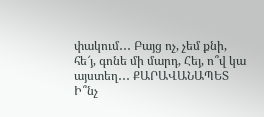փակում․․․ Բայց ոչ, չեմ քնի, հե՜յ, գոնե մի մարդ, Հեյ, ո՞վ կա այստեղ․․․ ՔԱՐԱՎԱՆԱՊԵՏ Ի՞նչ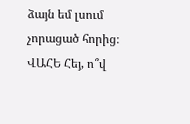ձայն եմ լսում չորացած հորից։ ՎԱՀԵ Հեյ, ո՞վ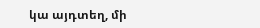կա այդտեղ, մի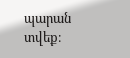պարան տվեք։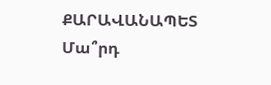ՔԱՐԱՎԱՆԱՊԵՏ Մա՞րդ